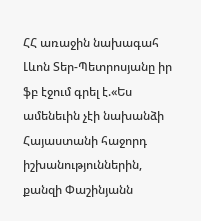ՀՀ առաջին նախագահ Լևոն Տեր-Պետրոսյանը իր ֆբ էջում գրել է.«Ես ամենեւին չէի նախանձի Հայաստանի հաջորդ իշխանություններին, քանզի Փաշինյանն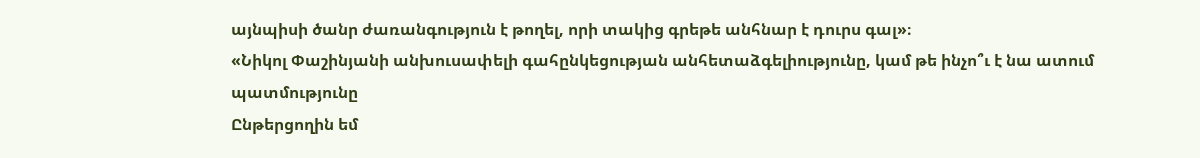այնպիսի ծանր ժառանգություն է թողել, որի տակից գրեթե անհնար է դուրս գալ»։
«Նիկոլ Փաշինյանի անխուսափելի գահընկեցության անհետաձգելիությունը, կամ թե ինչո՞ւ է նա ատում պատմությունը
Ընթերցողին եմ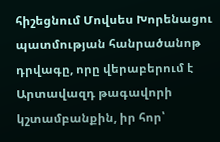հիշեցնում Մովսես Խորենացու պատմության հանրածանոթ դրվագը, որը վերաբերում է Արտավազդ թագավորի կշտամբանքին, իր հոր՝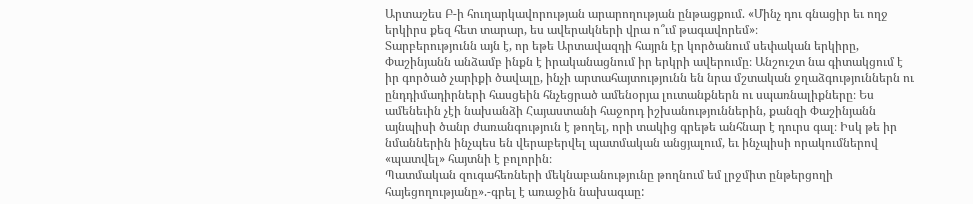Արտաշես Բ-ի հուղարկավորության արարողության ընթացքում. «Մինչ դու գնացիր եւ ողջ երկիրս քեզ հետ տարար, ես ավերակների վրա ո՞ւմ թագավորեմ»։
Տարբերությունն այն է, որ եթե Արտավազդի հայրն էր կործանում սեփական երկիրը, Փաշինյանն անձամբ ինքն է իրականացնում իր երկրի ավերումը։ Անշուշտ նա գիտակցում է իր գործած չարիքի ծավալը, ինչի արտահայտությունն են նրա մշտական ջղաձգություններն ու ընդդիմադիրների հասցեին հնչեցրած ամենօրյա լուտանքներն ու սպառնալիքները։ Ես ամենեւին չէի նախանձի Հայաստանի հաջորդ իշխանություններին, քանզի Փաշինյանն այնպիսի ծանր ժառանգություն է թողել, որի տակից գրեթե անհնար է դուրս գալ։ Իսկ թե իր նմաններին ինչպես են վերաբերվել պատմական անցյալում, եւ ինչպիսի որակումներով «պատվել» հայտնի է բոլորին։
Պատմական զուգահեռների մեկնաբանությունը թողնում եմ լրջմիտ ընթերցողի հայեցողությանը».-գրել է առաջին նախագաը: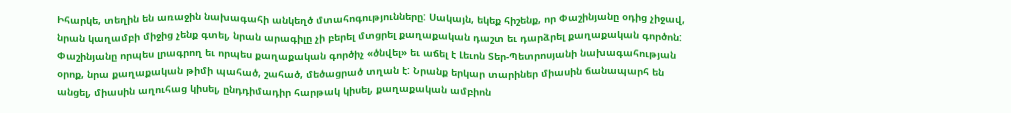Իհարկե, տեղին են առաջին նախագահի անկեղծ մտահոգությունները: Սակայն, եկեք հիշենք, որ Փաշինյանը օդից չիջավ, նրան կաղամբի միջից չենք գտել, նրան արագիլը չի բերել մտցրել քաղաքական դաշտ եւ դարձրել քաղաքական գործոն: Փաշինյանը որպես լրագրող եւ որպես քաղաքական գործիչ «ծնվել» եւ աճել է Լեւոն Տեր-Պետրոսյանի նախագահության օրոք, նրա քաղաքական թիմի պահած, շահած, մեծացրած տղան է: Նրանք երկար տարիներ միասին ճանապարհ են անցել, միասին աղուհաց կիսել, ընդդիմադիր հարթակ կիսել, քաղաքական ամբիոն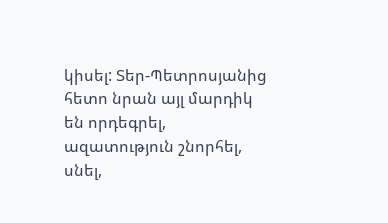կիսել: Տեր-Պետրոսյանից հետո նրան այլ մարդիկ են որդեգրել, ազատություն շնորհել, սնել,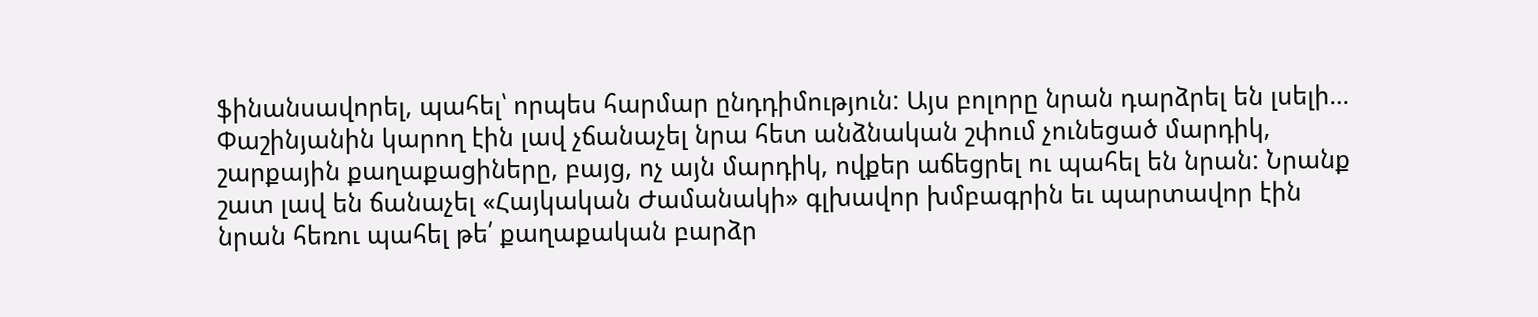ֆինանսավորել, պահել՝ որպես հարմար ընդդիմություն: Այս բոլորը նրան դարձրել են լսելի… Փաշինյանին կարող էին լավ չճանաչել նրա հետ անձնական շփում չունեցած մարդիկ, շարքային քաղաքացիները, բայց, ոչ այն մարդիկ, ովքեր աճեցրել ու պահել են նրան: Նրանք շատ լավ են ճանաչել «Հայկական Ժամանակի» գլխավոր խմբագրին եւ պարտավոր էին նրան հեռու պահել թե՛ քաղաքական բարձր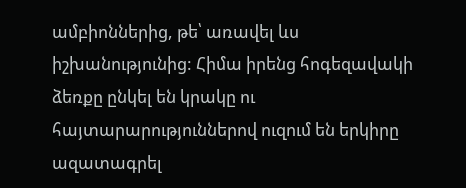ամբիոններից, թե՝ առավել ևս իշխանությունից: Հիմա իրենց հոգեզավակի ձեռքը ընկել են կրակը ու հայտարարություններով ուզում են երկիրը ազատագրել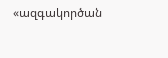«ազգակործան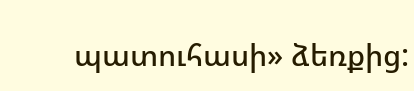պատուհասի» ձեռքից: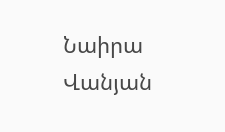Նաիրա Վանյան